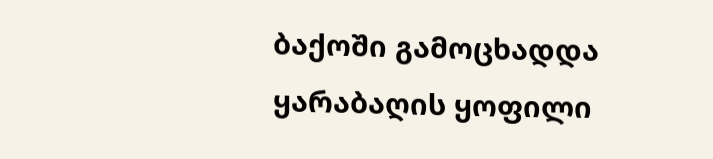ბაქოში გამოცხადდა ყარაბაღის ყოფილი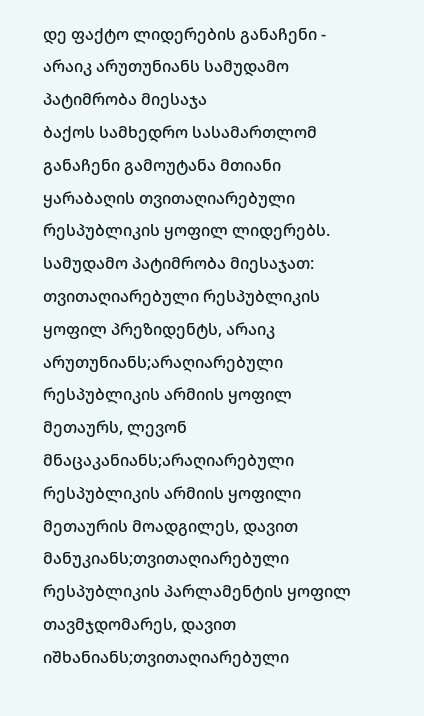დე ფაქტო ლიდერების განაჩენი - არაიკ არუთუნიანს სამუდამო პატიმრობა მიესაჯა
ბაქოს სამხედრო სასამართლომ განაჩენი გამოუტანა მთიანი ყარაბაღის თვითაღიარებული რესპუბლიკის ყოფილ ლიდერებს.
სამუდამო პატიმრობა მიესაჯათ:
თვითაღიარებული რესპუბლიკის ყოფილ პრეზიდენტს, არაიკ არუთუნიანს;არაღიარებული რესპუბლიკის არმიის ყოფილ მეთაურს, ლევონ მნაცაკანიანს;არაღიარებული რესპუბლიკის არმიის ყოფილი მეთაურის მოადგილეს, დავით მანუკიანს;თვითაღიარებული რესპუბლიკის პარლამენტის ყოფილ თავმჯდომარეს, დავით იშხანიანს;თვითაღიარებული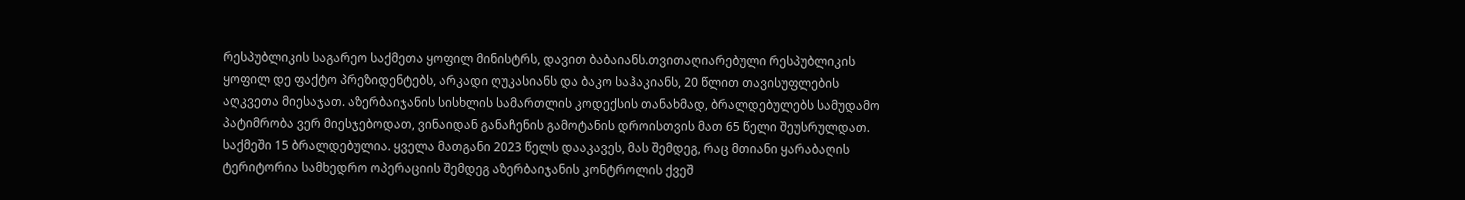რესპუბლიკის საგარეო საქმეთა ყოფილ მინისტრს, დავით ბაბაიანს.თვითაღიარებული რესპუბლიკის ყოფილ დე ფაქტო პრეზიდენტებს, არკადი ღუკასიანს და ბაკო საჰაკიანს, 20 წლით თავისუფლების აღკვეთა მიესაჯათ. აზერბაიჯანის სისხლის სამართლის კოდექსის თანახმად, ბრალდებულებს სამუდამო პატიმრობა ვერ მიესჯებოდათ, ვინაიდან განაჩენის გამოტანის დროისთვის მათ 65 წელი შეუსრულდათ.
საქმეში 15 ბრალდებულია. ყველა მათგანი 2023 წელს დააკავეს, მას შემდეგ, რაც მთიანი ყარაბაღის ტერიტორია სამხედრო ოპერაციის შემდეგ აზერბაიჯანის კონტროლის ქვეშ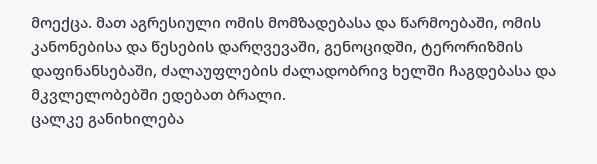მოექცა. მათ აგრესიული ომის მომზადებასა და წარმოებაში, ომის კანონებისა და წესების დარღვევაში, გენოციდში, ტერორიზმის დაფინანსებაში, ძალაუფლების ძალადობრივ ხელში ჩაგდებასა და მკვლელობებში ედებათ ბრალი.
ცალკე განიხილება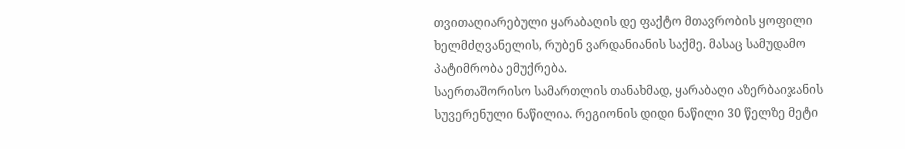თვითაღიარებული ყარაბაღის დე ფაქტო მთავრობის ყოფილი ხელმძღვანელის, რუბენ ვარდანიანის საქმე. მასაც სამუდამო პატიმრობა ემუქრება.
საერთაშორისო სამართლის თანახმად, ყარაბაღი აზერბაიჯანის სუვერენული ნაწილია. რეგიონის დიდი ნაწილი 30 წელზე მეტი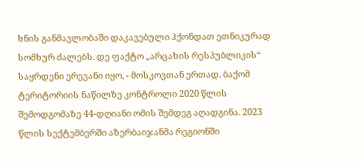ხნის განმავლობაში დაკავებული ჰქონდათ ეთნიკურად სომხურ ძალებს. დე ფაქტო „არცახის რესპუბლიკის“ საყრდენი ერევანი იყო, - მოსკოვთან ერთად. ბაქომ ტერიტორიის ნაწილზე კონტროლი 2020 წლის შემოდგომაზე 44-დღიანი ომის შემდეგ აღადგინა. 2023 წლის სექტემბერში აზერბაიჯანმა რეგიონში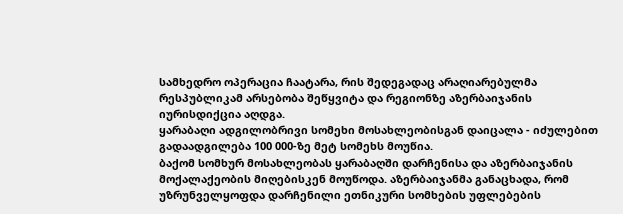სამხედრო ოპერაცია ჩაატარა, რის შედეგადაც არაღიარებულმა რესპუბლიკამ არსებობა შეწყვიტა და რეგიონზე აზერბაიჯანის იურისდიქცია აღდგა.
ყარაბაღი ადგილობრივი სომეხი მოსახლეობისგან დაიცალა - იძულებით გადაადგილება 100 000-ზე მეტ სომეხს მოუწია.
ბაქომ სომხურ მოსახლეობას ყარაბაღში დარჩენისა და აზერბაიჯანის მოქალაქეობის მიღებისკენ მოუწოდა. აზერბაიჯანმა განაცხადა, რომ უზრუნველყოფდა დარჩენილი ეთნიკური სომხების უფლებების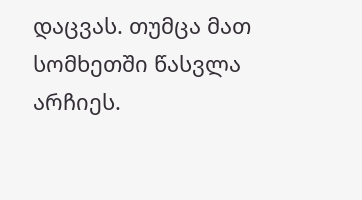დაცვას. თუმცა მათ სომხეთში წასვლა არჩიეს.